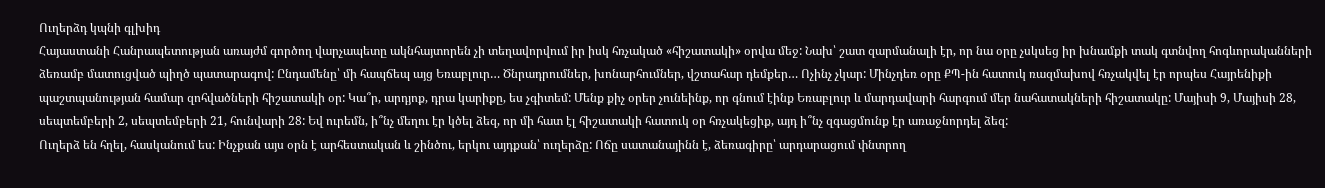Ուղերձդ կպնի գլխիդ
Հայաստանի Հանրապետության առայժմ գործող վարչապետը ակնհայտորեն չի տեղավորվում իր իսկ հռչակած «հիշատակի» օրվա մեջ: Նախ՝ շատ զարմանալի էր, որ նա օրը չսկսեց իր խնամքի տակ գտնվող հոգևորականների ձեռամբ մատուցված պիղծ պատարագով: Ընդամենը՝ մի հապճեպ այց Եռաբլուր… Ծնրադրումներ, խոնարհումներ, վշտահար դեմքեր… Ոչինչ չկար: Մինչդեռ օրը ՔՊ-ին հատուկ ռազմախով հռչակվել էր որպես Հայրենիքի պաշտպանության համար զոհվածների հիշատակի օր: Կա՞ր, արդյոք, դրա կարիքը, ես չգիտեմ: Մենք քիչ օրեր չունեինք, որ գնում էինք Եռաբլուր և մարդավարի հարգում մեր նահատակների հիշատակը: Մայիսի 9, Մայիսի 28, սեպտեմբերի 2, սեպտեմբերի 21, հունվարի 28: Եվ ուրեմն, ի՞նչ մեղու էր կծել ձեզ, որ մի հատ էլ հիշատակի հատուկ օր հռչակեցիք, այդ ի՞նչ զգացմունք էր առաջնորդել ձեզ:
Ուղերձ են հղել, հասկանում ես: Ինչքան այս օրն է արհեստական և շինծու, երկու այդքան՝ ուղերձը: Ոճը սատանայինն է, ձեռագիրը՝ արդարացում փնտրող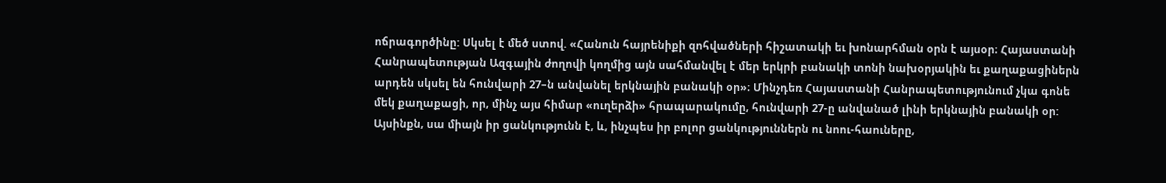ոճրագործինը: Սկսել է մեծ ստով. «Հանուն հայրենիքի զոհվածների հիշատակի եւ խոնարհման օրն է այսօր։ Հայաստանի Հանրապետության Ազգային ժողովի կողմից այն սահմանվել է մեր երկրի բանակի տոնի նախօրյակին եւ քաղաքացիներն արդեն սկսել են հունվարի 27–ն անվանել երկնային բանակի օր»։ Մինչդեռ Հայաստանի Հանրապետությունում չկա գոնե մեկ քաղաքացի, որ, մինչ այս հիմար «ուղերձի» հրապարակումը, հունվարի 27-ը անվանած լինի երկնային բանակի օր: Այսինքն, սա միայն իր ցանկությունն է, և, ինչպես իր բոլոր ցանկություններն ու նոու-հաուները,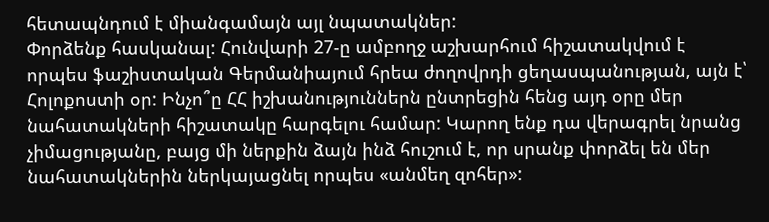հետապնդում է միանգամայն այլ նպատակներ:
Փորձենք հասկանալ: Հունվարի 27-ը ամբողջ աշխարհում հիշատակվում է որպես ֆաշիստական Գերմանիայում հրեա ժողովրդի ցեղասպանության, այն է՝ Հոլոքոստի օր: Ինչո՞ը ՀՀ իշխանություններն ընտրեցին հենց այդ օրը մեր նահատակների հիշատակը հարգելու համար: Կարող ենք դա վերագրել նրանց չիմացությանը, բայց մի ներքին ձայն ինձ հուշում է, որ սրանք փորձել են մեր նահատակներին ներկայացնել որպես «անմեղ զոհեր»: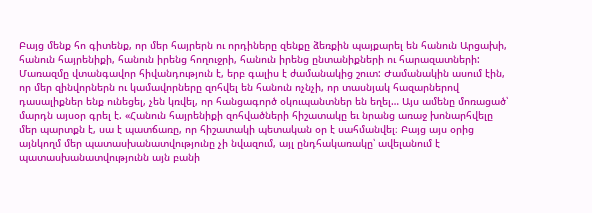Բայց մենք հո գիտենք, որ մեր հայրերն ու որդիները զենքը ձեռքին պայքարել են հանուն Արցախի, հանուն հայրենիքի, հանուն իրենց հողուջրի, հանուն իրենց ընտանիքների ու հարազատների:
Մառազմը վտանգավոր հիվանդություն է, երբ գալիս է ժամանակից շուտ: Ժամանակին ասում էին, որ մեր զինվորներն ու կամավորները զոհվել են հանուն ոչնչի, որ տասնյակ հազարներով դասալիքներ ենք ունեցել, չեն կռվել, որ հանցագործ օկուպանտներ են եղել… Այս ամենը մոռացած՝ մարդն այսօր գրել է. «Հանուն հայրենիքի զոհվածների հիշատակը եւ նրանց առաջ խոնարհվելը մեր պարտքն է, սա է պատճառը, որ հիշատակի պետական օր է սահմանվել։ Բայց այս օրից այնկողմ մեր պատասխանատվությունը չի նվազում, այլ ընդհակառակը՝ ավելանում է պատասխանատվությունն այն բանի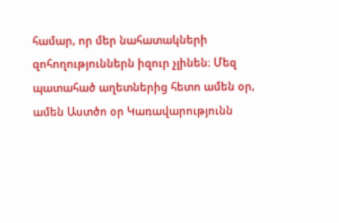համար, որ մեր նահատակների զոհողություններն իզուր չլինեն։ Մեզ պատահած աղետներից հետո ամեն օր, ամեն Աստծո օր Կառավարությունն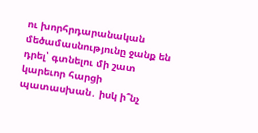ու խորհրդարանական մեծամասնությունը ջանք են դրել՝ գտնելու մի շատ կարեւոր հարցի պատասխան․ իսկ ի՞նչ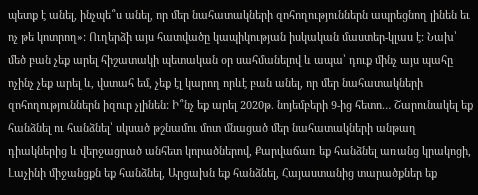պետք է անել, ինչպե՞ս անել, որ մեր նահատակների զոհողություններն ապրեցնող լինեն եւ ոչ թե կոտրող»: Ուղերձի այս հատվածը կապիկության իսկական մաստեր-կլաս է: Նախ՝ մեծ բան չեք արել հիշատակի պետական օր սահմանելով և ապա՝ դուք մինչ այս պահը ոչինչ չեք արել և, վստահ եմ, չեք էլ կարող որևէ բան անել, որ մեր նահատակների զոհողություններն իզուր չլինեն: Ի՞նչ եք արել 2020թ. նոյեմբերի 9-ից հետո… Շարունակել եք հանձնել ու հանձնել՝ սկսած թշնամու մոտ մնացած մեր նահատակների անթաղ դիակներից և վերջացրած անհետ կորածներով, Քարվաճառ եք հանձնել առանց կրակոցի, Լաչինի միջանցքն եք հանձնել, Արցախն եք հանձնել, Հայաստանից տարածքներ եք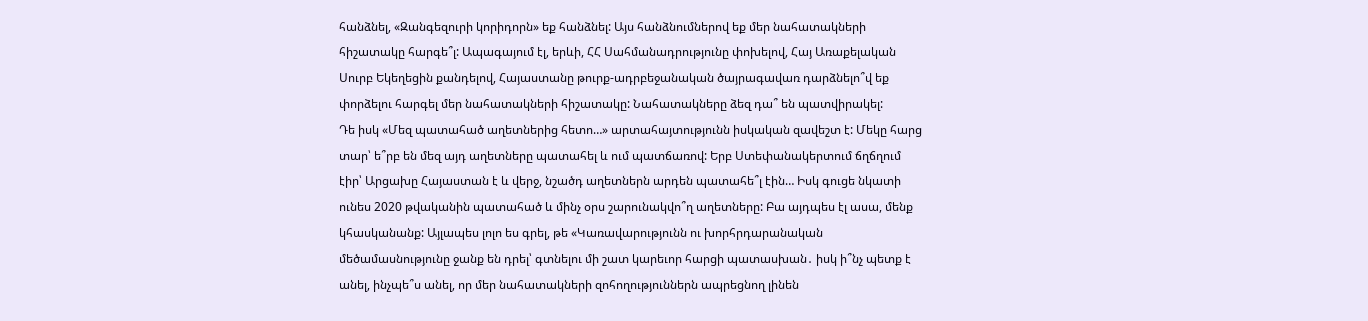հանձնել, «Զանգեզուրի կորիդորն» եք հանձնել: Այս հանձնումներով եք մեր նահատակների հիշատակը հարգե՞լ: Ապագայում էլ, երևի, ՀՀ Սահմանադրությունը փոխելով, Հայ Առաքելական Սուրբ Եկեղեցին քանդելով, Հայաստանը թուրք-ադրբեջանական ծայրագավառ դարձնելո՞վ եք փորձելու հարգել մեր նահատակների հիշատակը: Նահատակները ձեզ դա՞ են պատվիրակել:
Դե իսկ «Մեզ պատահած աղետներից հետո…» արտահայտությունն իսկական զավեշտ է: Մեկը հարց տար՝ ե՞րբ են մեզ այդ աղետները պատահել և ում պատճառով: Երբ Ստեփանակերտում ճղճղում էիր՝ Արցախը Հայաստան է և վերջ, նշածդ աղետներն արդեն պատահե՞լ էին… Իսկ գուցե նկատի ունես 2020 թվականին պատահած և մինչ օրս շարունակվո՞ղ աղետները: Բա այդպես էլ ասա, մենք կհասկանանք: Այլապես լոլո ես գրել, թե «Կառավարությունն ու խորհրդարանական մեծամասնությունը ջանք են դրել՝ գտնելու մի շատ կարեւոր հարցի պատասխան․ իսկ ի՞նչ պետք է անել, ինչպե՞ս անել, որ մեր նահատակների զոհողություններն ապրեցնող լինեն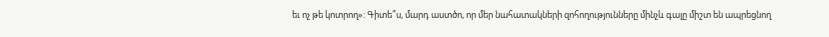եւ ոչ թե կոտրող»: Գիտե՞ս, մարդ աստծո, որ մեր նահատակների զոհողությունները մինչև գալը միշտ են ապրեցնող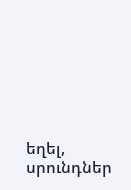եղել, սրունդներ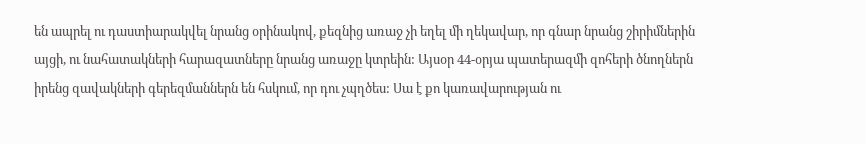են ապրել ու դաստիարակվել նրանց օրինակով, քեզնից առաջ չի եղել մի ղեկավար, որ գնար նրանց շիրիմներին այցի, ու նահատակների հարազատները նրանց առաջը կտրեին: Այսօր 44-օրյա պատերազմի զոհերի ծնողներն իրենց զավակների գերեզմաններն են հսկում, որ դու չպղծես: Սա է քո կառավարության ու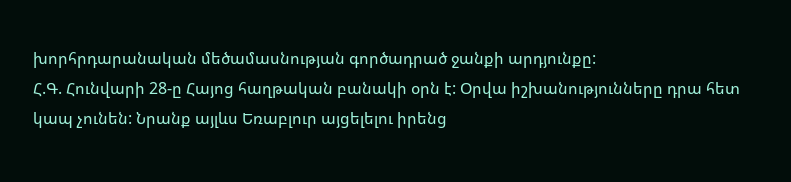խորհրդարանական մեծամասնության գործադրած ջանքի արդյունքը:
Հ.Գ. Հունվարի 28-ը Հայոց հաղթական բանակի օրն է: Օրվա իշխանությունները դրա հետ կապ չունեն: Նրանք այլևս Եռաբլուր այցելելու իրենց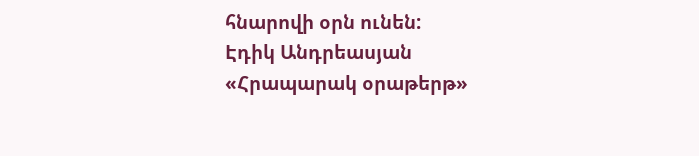հնարովի օրն ունեն:
Էդիկ Անդրեասյան
«Հրապարակ օրաթերթ»